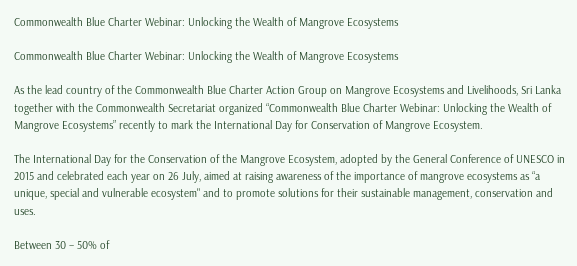Commonwealth Blue Charter Webinar: Unlocking the Wealth of Mangrove Ecosystems

Commonwealth Blue Charter Webinar: Unlocking the Wealth of Mangrove Ecosystems

As the lead country of the Commonwealth Blue Charter Action Group on Mangrove Ecosystems and Livelihoods, Sri Lanka together with the Commonwealth Secretariat organized “Commonwealth Blue Charter Webinar: Unlocking the Wealth of Mangrove Ecosystems” recently to mark the International Day for Conservation of Mangrove Ecosystem.

The International Day for the Conservation of the Mangrove Ecosystem, adopted by the General Conference of UNESCO in 2015 and celebrated each year on 26 July, aimed at raising awareness of the importance of mangrove ecosystems as “a unique, special and vulnerable ecosystem" and to promote solutions for their sustainable management, conservation and uses.

Between 30 – 50% of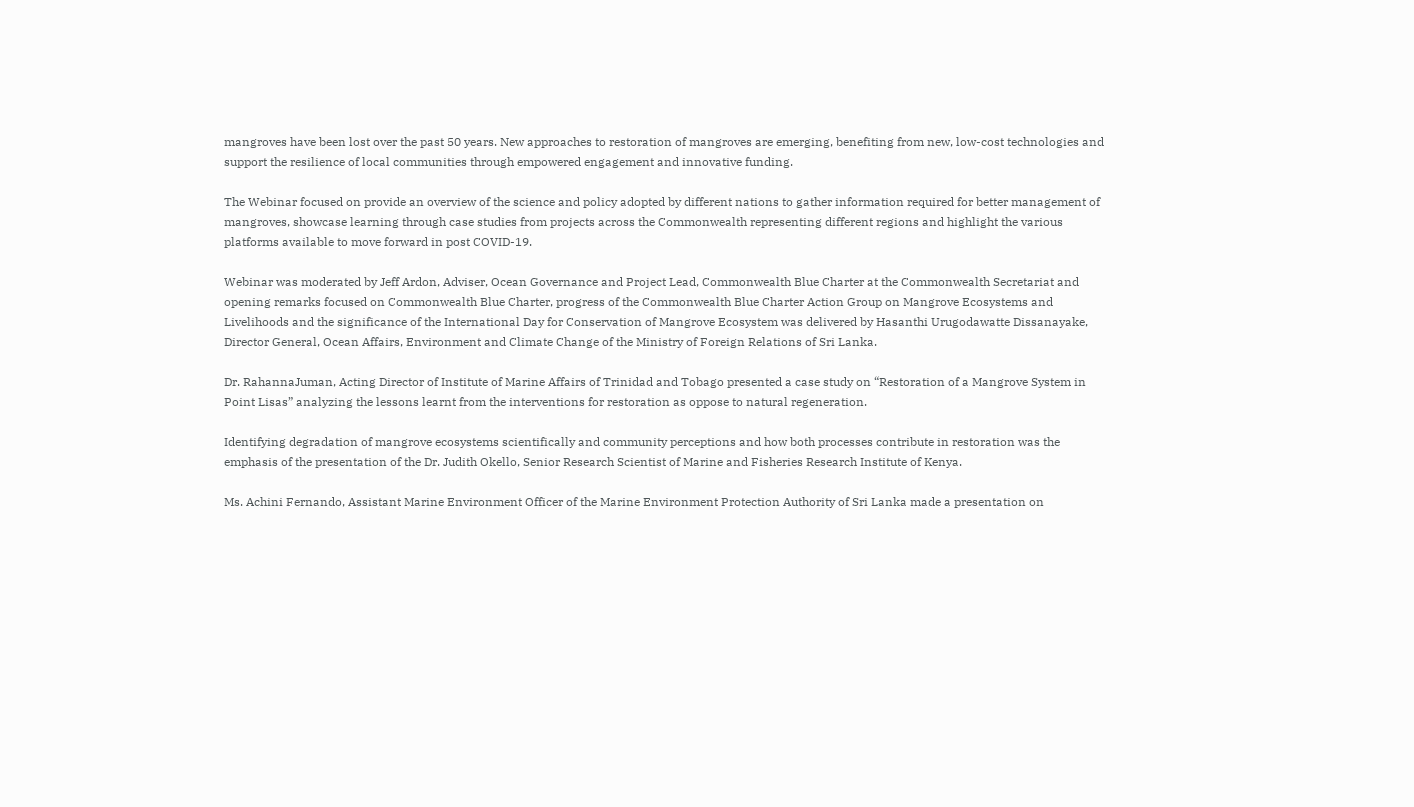mangroves have been lost over the past 50 years. New approaches to restoration of mangroves are emerging, benefiting from new, low-cost technologies and support the resilience of local communities through empowered engagement and innovative funding.

The Webinar focused on provide an overview of the science and policy adopted by different nations to gather information required for better management of mangroves, showcase learning through case studies from projects across the Commonwealth representing different regions and highlight the various platforms available to move forward in post COVID-19.

Webinar was moderated by Jeff Ardon, Adviser, Ocean Governance and Project Lead, Commonwealth Blue Charter at the Commonwealth Secretariat and opening remarks focused on Commonwealth Blue Charter, progress of the Commonwealth Blue Charter Action Group on Mangrove Ecosystems and Livelihoods and the significance of the International Day for Conservation of Mangrove Ecosystem was delivered by Hasanthi Urugodawatte Dissanayake, Director General, Ocean Affairs, Environment and Climate Change of the Ministry of Foreign Relations of Sri Lanka.

Dr. RahannaJuman, Acting Director of Institute of Marine Affairs of Trinidad and Tobago presented a case study on “Restoration of a Mangrove System in Point Lisas” analyzing the lessons learnt from the interventions for restoration as oppose to natural regeneration.

Identifying degradation of mangrove ecosystems scientifically and community perceptions and how both processes contribute in restoration was the emphasis of the presentation of the Dr. Judith Okello, Senior Research Scientist of Marine and Fisheries Research Institute of Kenya.

Ms. Achini Fernando, Assistant Marine Environment Officer of the Marine Environment Protection Authority of Sri Lanka made a presentation on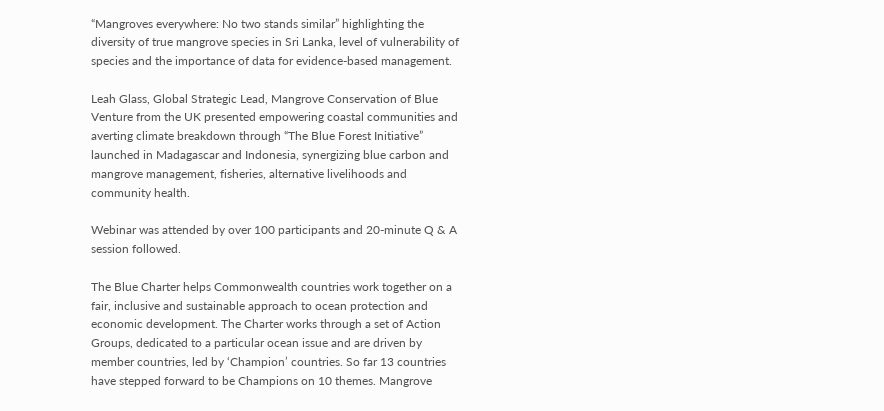“Mangroves everywhere: No two stands similar” highlighting the diversity of true mangrove species in Sri Lanka, level of vulnerability of species and the importance of data for evidence-based management.

Leah Glass, Global Strategic Lead, Mangrove Conservation of Blue Venture from the UK presented empowering coastal communities and averting climate breakdown through “The Blue Forest Initiative” launched in Madagascar and Indonesia, synergizing blue carbon and mangrove management, fisheries, alternative livelihoods and community health.

Webinar was attended by over 100 participants and 20-minute Q & A session followed.

The Blue Charter helps Commonwealth countries work together on a fair, inclusive and sustainable approach to ocean protection and economic development. The Charter works through a set of Action Groups, dedicated to a particular ocean issue and are driven by member countries, led by ‘Champion’ countries. So far 13 countries have stepped forward to be Champions on 10 themes. Mangrove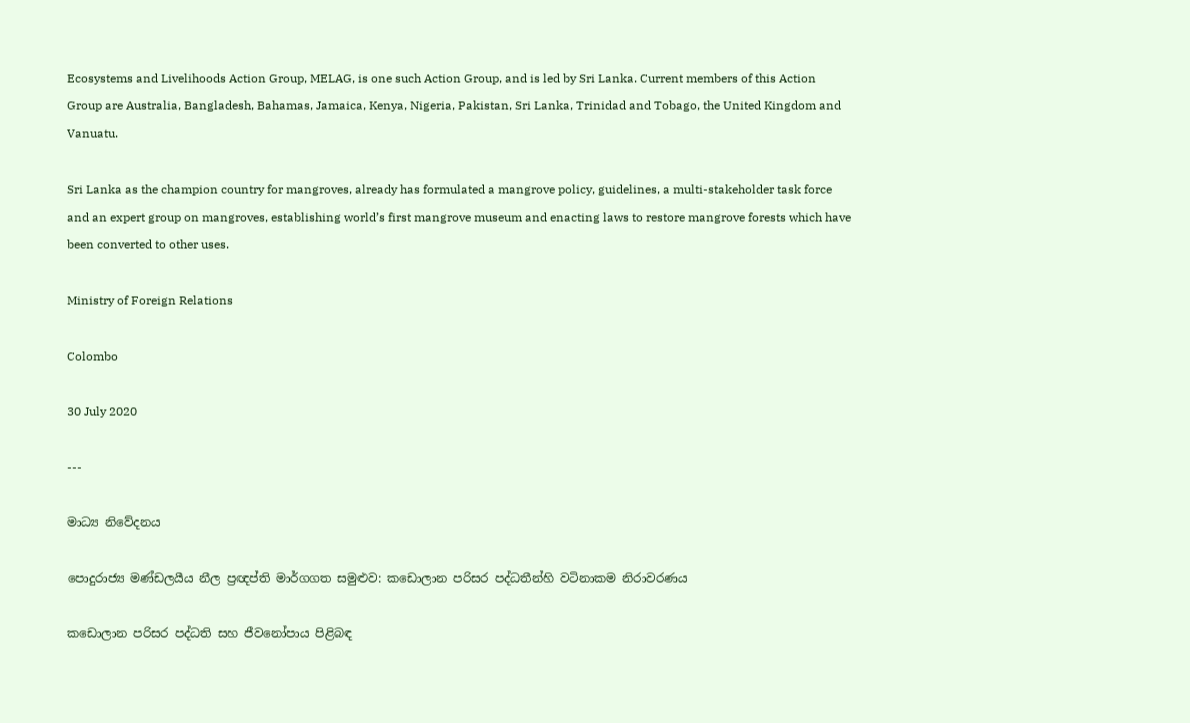Ecosystems and Livelihoods Action Group, MELAG, is one such Action Group, and is led by Sri Lanka. Current members of this Action Group are Australia, Bangladesh, Bahamas, Jamaica, Kenya, Nigeria, Pakistan, Sri Lanka, Trinidad and Tobago, the United Kingdom and Vanuatu.

Sri Lanka as the champion country for mangroves, already has formulated a mangrove policy, guidelines, a multi-stakeholder task force and an expert group on mangroves, establishing world’s first mangrove museum and enacting laws to restore mangrove forests which have been converted to other uses.

Ministry of Foreign Relations

Colombo

30 July 2020

---

මාධ්‍ය නිවේදනය

පොදුරාජ්‍ය මණ්ඩලයීය නීල ප්‍රඥප්ති මාර්ගගත සමුළුව: කඩොලාන පරිසර පද්ධතීන්හි වටිනාකම නිරාවරණය

කඩොලාන පරිසර පද්ධති සහ ජීවනෝපාය පිළිබඳ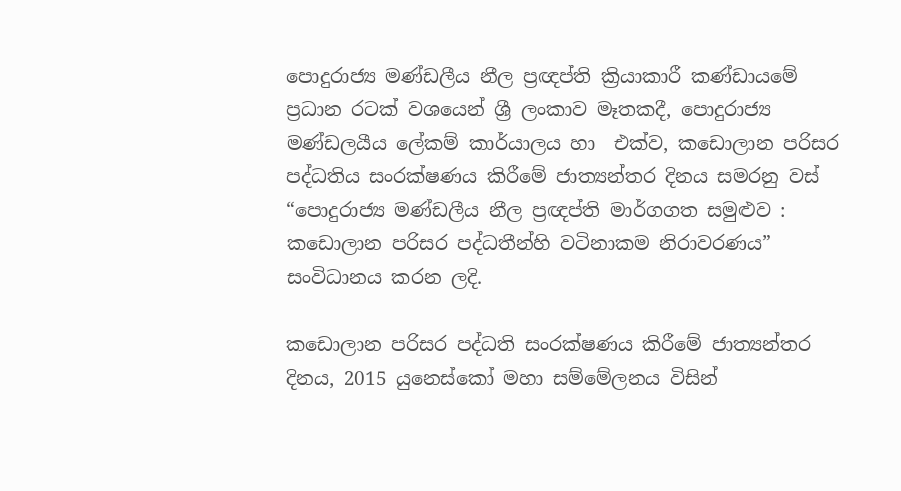පොදුරාජ්‍ය මණ්ඩලීය නීල ප්‍රඥප්ති ක්‍රියාකාරී කණ්ඩායමේ ප්‍රධාන රටක් වශයෙන් ශ්‍රී ලංකාව මෑතකදී, පොදුරාජ්‍ය මණ්ඩලයීය ලේකම් කාර්යාලය හා  එක්ව, කඩොලාන පරිසර පද්ධතිය සංරක්ෂණය කිරීමේ ජාත්‍යන්තර දිනය සමරනු වස් “පොදුරාජ්‍ය මණ්ඩලීය නීල ප්‍රඥප්ති මාර්ගගත සමුළුව : කඩොලාන පරිසර පද්ධතීන්හි වටිනාකම නිරාවරණය” සංවිධානය කරන ලදි.

කඩොලාන පරිසර පද්ධති සංරක්ෂණය කිරීමේ ජාත්‍යන්තර දිනය, 2015 යුනෙස්කෝ මහා සම්මේලනය විසින්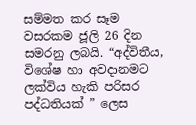සම්මත කර සෑම වසරකම ජූලි 26 දින සමරනු ලබයි. “අද්විතීය, විශේෂ හා අවදානමට ලක්විය හැකි පරිසර පද්ධතියක් ” ලෙස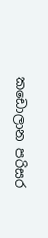කඩොලාන පරිසර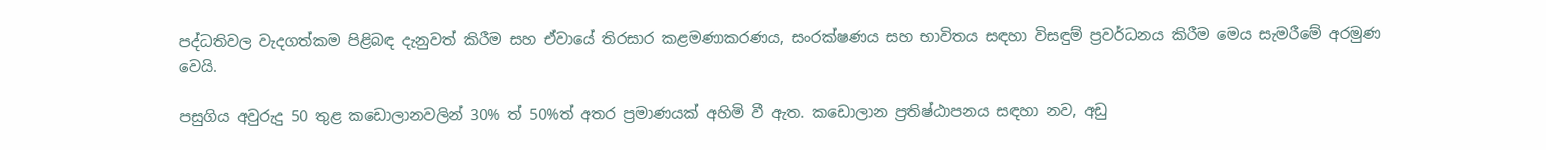පද්ධතිවල වැදගත්කම පිළිබඳ දැනුවත් කිරීම සහ ඒවායේ තිරසාර කළමණාකරණය, සංරක්ෂණය සහ භාවිතය සඳහා විසඳුම් ප්‍රවර්ධනය කිරීම මෙය සැමරීමේ අරමුණ වෙයි.

පසුගිය අවුරුදු 50 තුළ කඩොලානවලින් 30% ත් 50%ත් අතර ප්‍රමාණයක් අහිමි වී ඇත. කඩොලාන ප්‍රතිෂ්ඨාපනය සඳහා නව, අඩු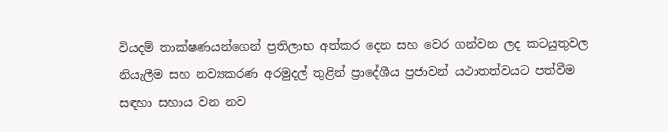වියදම් තාක්ෂණයන්ගෙන් ප්‍රතිලාභ අත්කර දෙන සහ වෙර ගන්වන ලද කටයුතුවල නියැලීම සහ නව්‍යකරණ අරමුදල් තුළින් ප්‍රාදේශීය ප්‍රජාවන් යථාතත්වයට පත්වීම සඳහා සහාය වන නව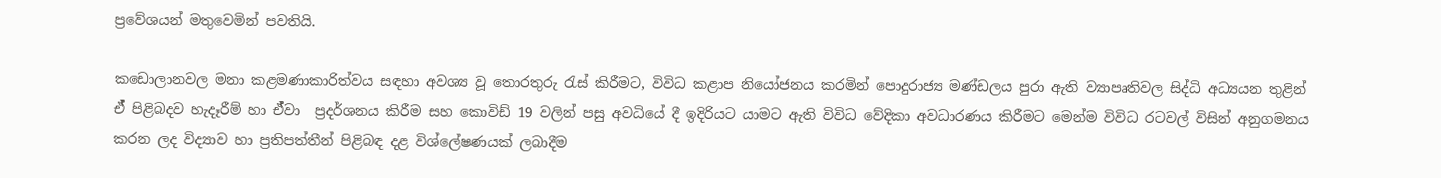ප්‍රවේශයන් මතුවෙමින් පවතියි.

කඩොලානවල මනා කළමණාකාරිත්වය සඳහා අවශ්‍ය වූ තොරතුරු රැස් කිරීමට, විවිධ කළාප නියෝජනය කරමින් පොදුරාජ්‍ය මණ්ඩලය පුරා ඇති ව්‍යාපෘතිවල සිද්ධි අධ්‍යයන තුළින් ඒ් පිළිබදව හැදෑරීම් හා ඒ්වා  ප්‍රදර්ශනය කිරීම සහ කොවිඩ් 19 වලින් පසු අවධියේ දී ඉදිරියට යාමට ඇති විවිධ වේදිකා අවධාරණය කිරීමට මෙන්ම විවිධ රටවල් විසින් අනුගමනය කරන ලද විද්‍යාව හා ප්‍රතිපත්තීන් පිළිබඳ දළ විශ්ලේෂණයක් ලබාදීම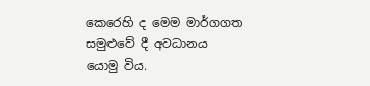කෙරෙහි ද මෙම මාර්ගගත සමුළුවේ දී අවධානය යොමු විය.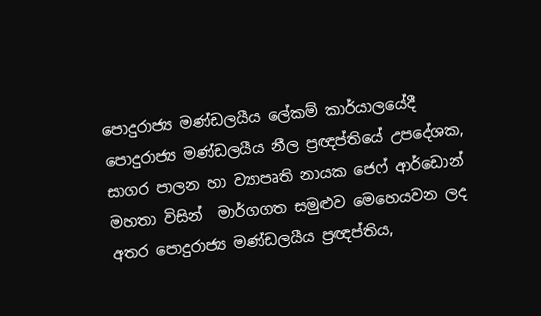පොදුරාජ්‍ය මණ්ඩලයීය ලේකම් කාර්යාලයේදී පොදුරාජ්‍ය මණ්ඩලයීය නීල ප්‍රඥප්තියේ උපදේශක, සාගර පාලන හා ව්‍යාපෘති නායක ජෙෆ් ආර්ඩොන් මහතා විසින්  මාර්ගගත සමුළුව මෙහෙයවන ලද අතර පොදුරාජ්‍ය මණ්ඩලයීය ප්‍රඥප්තිය,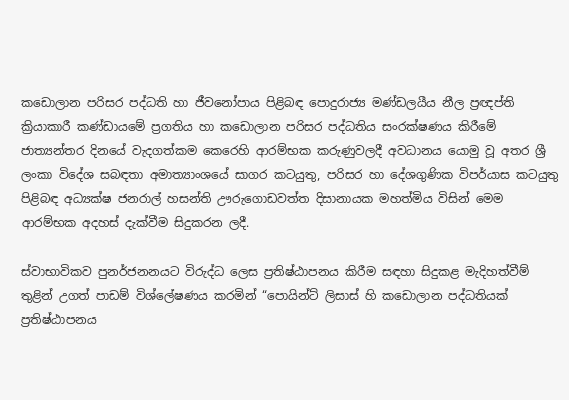කඩොලාන පරිසර පද්ධති හා ජීවනෝපාය පිළිබඳ පොදුරාජ්‍ය මණ්ඩලයීය නීල ප්‍රඥප්ති ක්‍රියාකාරී කණ්ඩායමේ ප්‍රගතිය හා කඩොලාන පරිසර පද්ධතිය සංරක්ෂණය කිරීමේ ජාත්‍යන්තර දිනයේ වැදගත්කම කෙරෙහි ආරම්භක කරුණුවලදී අවධානය යොමු වූ අතර ශ්‍රී ලංකා විදේශ සබඳතා අමාත්‍යාංශයේ සාගර කටයුතු, පරිසර හා දේශගුණික විපර්යාස කටයුතු පිළිබඳ අධ්‍යක්ෂ ජනරාල් හසන්ති ඌරුගොඩවත්ත දිසානායක මහත්මිය විසින් මෙම ආරම්භක අදහස් දැක්වීම සිදුකරන ලදී.

ස්වාභාවිකව පුනර්ජනනයට විරුද්ධ ලෙස ප්‍රතිෂ්ඨාපනය කිරීම සඳහා සිදුකළ මැදිහත්වීම් තුළින් උගත් පාඩම් විශ්ලේෂණය කරමින් “පොයින්ට් ලිසාස් හි කඩොලාන පද්ධතියක් ප්‍රතිෂ්ඨාපනය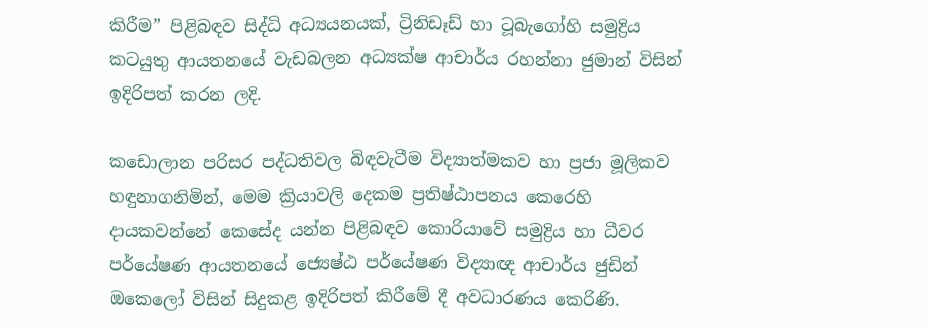කිරීම” පිළිබඳව සිද්ධි අධ්‍යයනයක්, ට්‍රිනිඩෑඩ් හා ටූබැගෝහි සමුද්‍රිය කටයුතු ආයතනයේ වැඩබලන අධ්‍යක්ෂ ආචාර්ය රහන්නා ජුමාන් විසින් ඉදිරිපත් කරන ලදි.

කඩොලාන පරිසර පද්ධතිවල බිඳවැටීම විද්‍යාත්මකව හා ප්‍රජා මූලිකව හඳුනාගනිමින්, මෙම ක්‍රියාවලි දෙකම ප්‍රතිෂ්ඨාපනය කෙරෙහි දායකවන්නේ කෙසේද යන්න පිළිබඳව කොරියාවේ සමුද්‍රිය හා ධීවර  පර්යේෂණ ආයතනයේ ජ්‍යෙෂ්ඨ පර්යේෂණ විද්‍යාඥ ආචාර්ය ජුඩින් ඔකෙලෝ විසින් සිදුකළ ඉදිරිපත් කිරීමේ දී අවධාරණය කෙරිණි.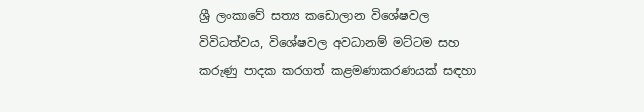ශ්‍රී ලංකාවේ සත්‍ය කඩොලාන විශේෂවල විවිධත්වය, විශේෂවල අවධානම් මට්ටම සහ කරුණු පාදක කරගත් කළමණාකරණයක් සඳහා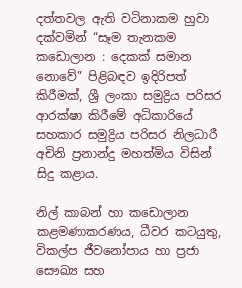දත්තවල ඇති වටිනාකම හුවා දක්වමින් “සෑම තැනකම කඩොලාන : දෙකක් සමාන නොවේ” පිළිබඳව ඉදිරිපත් කිරීමක්, ශ්‍රී ලංකා සමුද්‍රිය පරිසර ආරක්ෂා කිරීමේ අධිකාරියේ සහකාර සමුද්‍රිය පරිසර නිලධාරී අචිනි ප්‍රනාන්දු මහත්මිය විසින් සිදු කළාය.

නිල් කාබන් හා කඩොලාන කළමණාකරණය, ධීවර කටයුතු, විකල්ප ජීවනෝපාය හා ප්‍රජා සෞඛ්‍ය සහ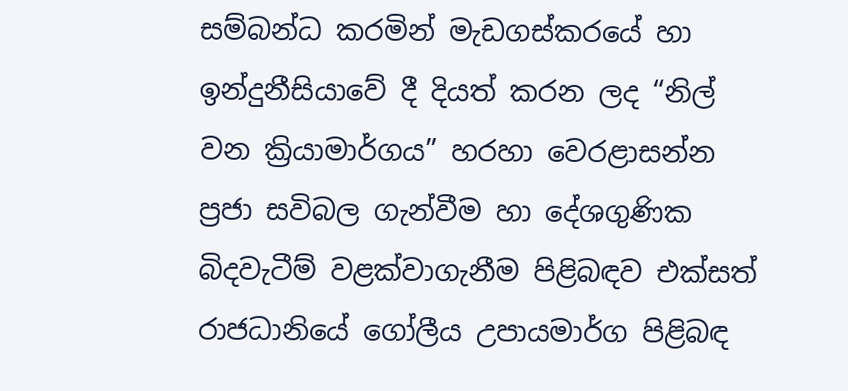සම්බන්ධ කරමින් මැඩගස්කරයේ හා ඉන්දුනීසියාවේ දී දියත් කරන ලද “නිල් වන ක්‍රියාමාර්ගය” හරහා වෙරළාසන්න ප්‍රජා සවිබල ගැන්වීම හා දේශගුණික බිදවැටීම් වළක්වාගැනීම පිළිබඳව එක්සත් රාජධානියේ ගෝලීය උපායමාර්ග පිළිබඳ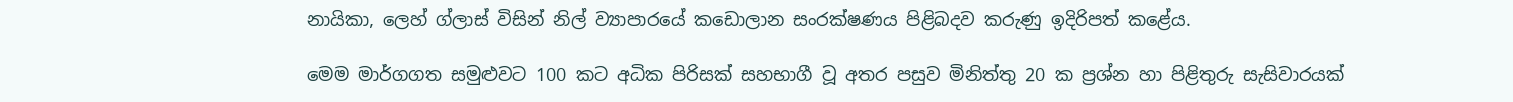නායිකා, ලෙහ් ග්ලාස් විසින් නිල් ව්‍යාපාරයේ කඩොලාන සංරක්ෂණය පිළිබදව කරුණු ඉදිරිපත් කළේය.

මෙම මාර්ගගත සමුළුවට 100 කට අධික පිරිසක් සහභාගී වූ අතර පසුව මිනිත්තු 20 ක ප්‍රශ්න හා පිළිතුරු සැසිවාරයක්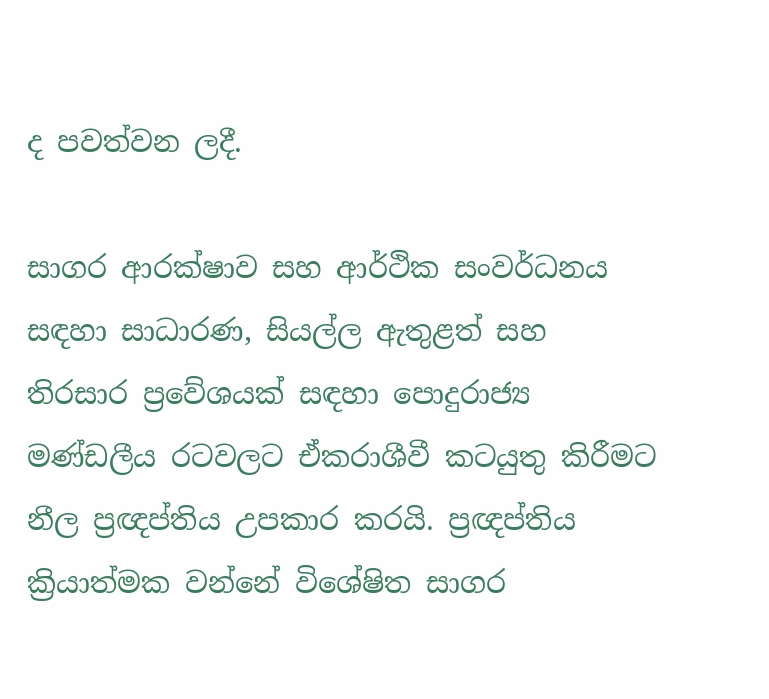ද පවත්වන ලදී.

සාගර ආරක්ෂාව සහ ආර්ථික සංවර්ධනය සඳහා සාධාරණ, සියල්ල ඇතුළත් සහ තිරසාර ප්‍රවේශයක් සඳහා පොදුරාජ්‍ය මණ්ඩලීය රටවලට ඒකරාශීවී කටයුතු කිරීමට නීල ප්‍රඥප්තිය උපකාර කරයි. ප්‍රඥප්තිය ක්‍රියාත්මක වන්නේ විශේෂිත සාගර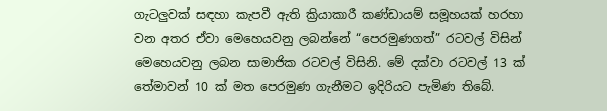ගැටලුවක් සඳහා කැපවී ඇති ක්‍රියාකාරී කණ්ඩායම් සමූහයක් හරහා වන අතර ඒවා මෙහෙයවනු ලබන්නේ “පෙරමුණගත්” රටවල් විසින් මෙහෙයවනු ලබන සාමාජික රටවල් විසිනි. මේ දක්වා රටවල් 13 ක් තේමාවන් 10 ක් මත පෙරමුණ ගැනීමට ඉදිරියට පැමිණ තිබේ.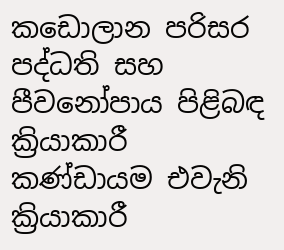කඩොලාන පරිසර පද්ධති සහ පීවනෝපාය පිළිබඳ ක්‍රියාකාරී කණ්ඩායම එවැනි ක්‍රියාකාරී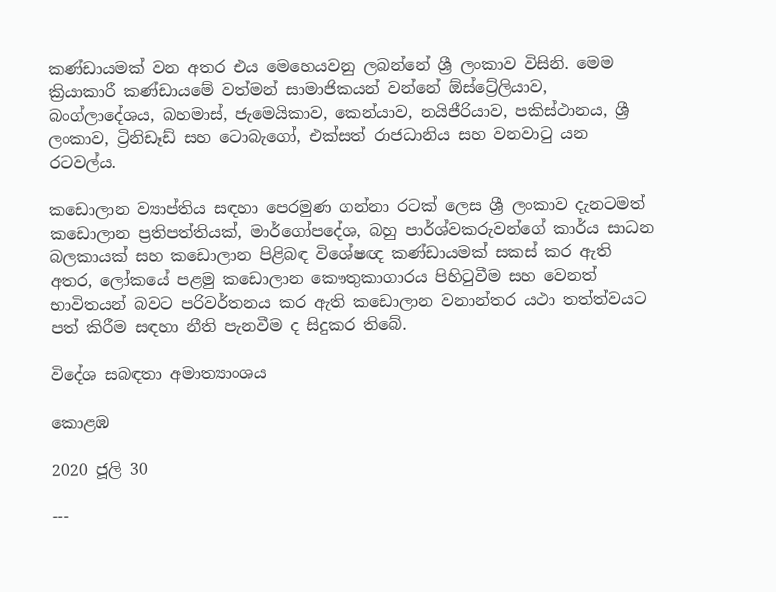කණ්ඩායමක් වන අතර එය මෙහෙයවනු ලබන්නේ ශ්‍රී ලංකාව විසිනි. මෙම ක්‍රියාකාරී කණ්ඩායමේ වත්මන් සාමාජිකයන් වන්නේ ඕස්ට්‍රේලියාව, බංග්ලාදේශය, බහමාස්, ජැමෙයිකාව, කෙන්යාව, නයිජීරියාව, පකිස්ථානය, ශ්‍රී ලංකාව, ට්‍රිනිඩෑඩ් සහ ටොබැගෝ, එක්සත් රාජධානිය සහ වනවාටු යන රටවල්ය.

කඩොලාන ව්‍යාප්තිය සඳහා පෙරමුණ ගන්නා රටක් ලෙස ශ්‍රී ලංකාව දැනටමත් කඩොලාන ප්‍රතිපත්තියක්, මාර්ගෝපදේශ, බහු පාර්ශ්වකරුවන්ගේ කාර්ය සාධන බලකායක් සහ කඩොලාන පිළිබඳ විශේෂඥ කණ්ඩායමක් සකස් කර ඇති අතර, ලෝකයේ පළමු කඩොලාන කෞතුකාගාරය පිහිටුවීම සහ වෙනත් භාවිතයන් බවට පරිවර්තනය කර ඇති කඩොලාන වනාන්තර යථා තත්ත්වයට පත් කිරීම සඳහා නීති පැනවීම ද සිදුකර තිබේ.

විදේශ සබඳතා අමාත්‍යාංශය

කොළඹ

2020 ජූලි 30

---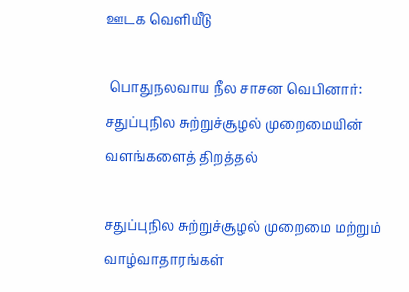ஊடக வெளியீடு

 பொதுநலவாய நீல சாசன வெபினார்: சதுப்புநில சுற்றுச்சூழல் முறைமையின் வளங்களைத் திறத்தல்

சதுப்புநில சுற்றுச்சூழல் முறைமை மற்றும் வாழ்வாதாரங்கள்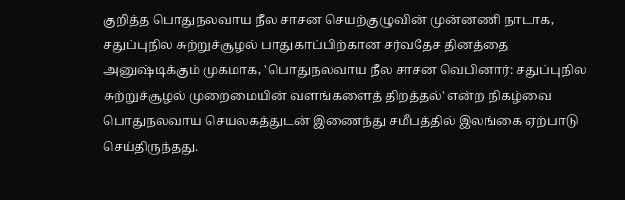குறித்த பொதுநலவாய நீல சாசன செயற்குழுவின் முன்னணி நாடாக, சதுப்புநில சுற்றுச்சூழல் பாதுகாப்பிற்கான சர்வதேச தினத்தை அனுஷ்டிக்கும் முகமாக, 'பொதுநலவாய நீல சாசன வெபினார்: சதுப்புநில சுற்றுச்சூழல் முறைமையின் வளங்களைத் திறத்தல்' என்ற நிகழ்வை பொதுநலவாய செயலகத்துடன் இணைந்து சமீபத்தில் இலங்கை ஏற்பாடு செய்திருந்தது.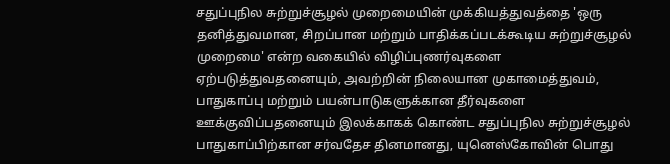சதுப்புநில சுற்றுச்சூழல் முறைமையின் முக்கியத்துவத்தை 'ஒரு தனித்துவமான, சிறப்பான மற்றும் பாதிக்கப்படக்கூடிய சுற்றுச்சூழல் முறைமை' என்ற வகையில் விழிப்புணர்வுகளை ஏற்படுத்துவதனையும், அவற்றின் நிலையான முகாமைத்துவம், பாதுகாப்பு மற்றும் பயன்பாடுகளுக்கான தீர்வுகளை ஊக்குவிப்பதனையும் இலக்காகக் கொண்ட சதுப்புநில சுற்றுச்சூழல் பாதுகாப்பிற்கான சர்வதேச தினமானது, யுனெஸ்கோவின் பொது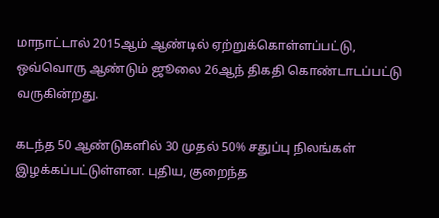மாநாட்டால் 2015ஆம் ஆண்டில் ஏற்றுக்கொள்ளப்பட்டு, ஒவ்வொரு ஆண்டும் ஜூலை 26ஆந் திகதி கொண்டாடப்பட்டு வருகின்றது.

கடந்த 50 ஆண்டுகளில் 30 முதல் 50% சதுப்பு நிலங்கள் இழக்கப்பட்டுள்ளன. புதிய, குறைந்த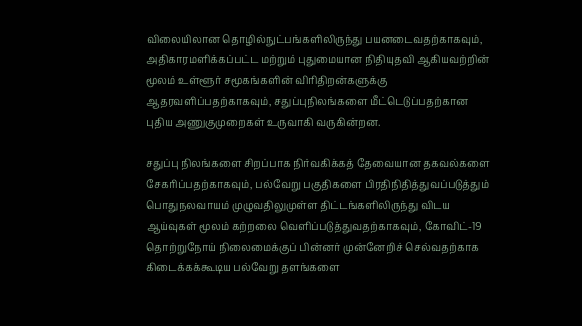விலையிலான தொழில்நுட்பங்களிலிருந்து பயனடைவதற்காகவும், அதிகாரமளிக்கப்பட்ட மற்றும் புதுமையான நிதியுதவி ஆகியவற்றின் மூலம் உள்ளூர் சமூகங்களின் விரிதிறன்களுக்கு ஆதரவளிப்பதற்காகவும், சதுப்புநிலங்களை மீட்டெடுப்பதற்கான புதிய அணுகுமுறைகள் உருவாகி வருகின்றன.

சதுப்பு நிலங்களை சிறப்பாக நிர்வகிக்கத் தேவையான தகவல்களை சேகரிப்பதற்காகவும், பல்வேறு பகுதிகளை பிரதிநிதித்துவப்படுத்தும் பொதுநலவாயம் முழுவதிலுமுள்ள திட்டங்களிலிருந்து விடய ஆய்வுகள் மூலம் கற்றலை வெளிப்படுத்துவதற்காகவும், கோவிட்-19 தொற்றுநோய் நிலைமைக்குப் பின்னர் முன்னேறிச் செல்வதற்காக கிடைக்கக்கூடிய பல்வேறு தளங்களை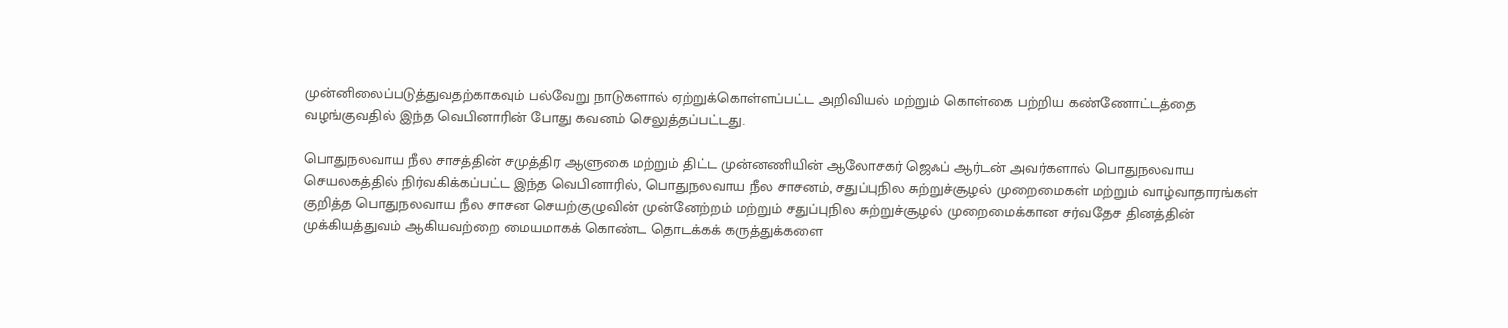முன்னிலைப்படுத்துவதற்காகவும் பல்வேறு நாடுகளால் ஏற்றுக்கொள்ளப்பட்ட அறிவியல் மற்றும் கொள்கை பற்றிய கண்ணோட்டத்தை வழங்குவதில் இந்த வெபினாரின் போது கவனம் செலுத்தப்பட்டது.

பொதுநலவாய நீல சாசத்தின் சமுத்திர ஆளுகை மற்றும் திட்ட முன்னணியின் ஆலோசகர் ஜெஃப் ஆர்டன் அவர்களால் பொதுநலவாய செயலகத்தில் நிர்வகிக்கப்பட்ட இந்த வெபினாரில், பொதுநலவாய நீல சாசனம், சதுப்புநில சுற்றுச்சூழல் முறைமைகள் மற்றும் வாழ்வாதாரங்கள் குறித்த பொதுநலவாய நீல சாசன செயற்குழுவின் முன்னேற்றம் மற்றும் சதுப்புநில சுற்றுச்சூழல் முறைமைக்கான சர்வதேச தினத்தின் முக்கியத்துவம் ஆகியவற்றை மையமாகக் கொண்ட தொடக்கக் கருத்துக்களை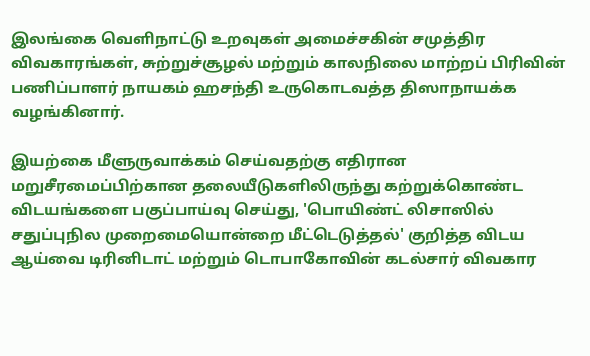இலங்கை வெளிநாட்டு உறவுகள் அமைச்சகின் சமுத்திர விவகாரங்கள், சுற்றுச்சூழல் மற்றும் காலநிலை மாற்றப் பிரிவின் பணிப்பாளர் நாயகம் ஹசந்தி உருகொடவத்த திஸாநாயக்க வழங்கினார்.

இயற்கை மீளுருவாக்கம் செய்வதற்கு எதிரான மறுசீரமைப்பிற்கான தலையீடுகளிலிருந்து கற்றுக்கொண்ட விடயங்களை பகுப்பாய்வு செய்து, 'பொயிண்ட் லிசாஸில் சதுப்புநில முறைமையொன்றை மீட்டெடுத்தல்' குறித்த விடய ஆய்வை டிரினிடாட் மற்றும் டொபாகோவின் கடல்சார் விவகார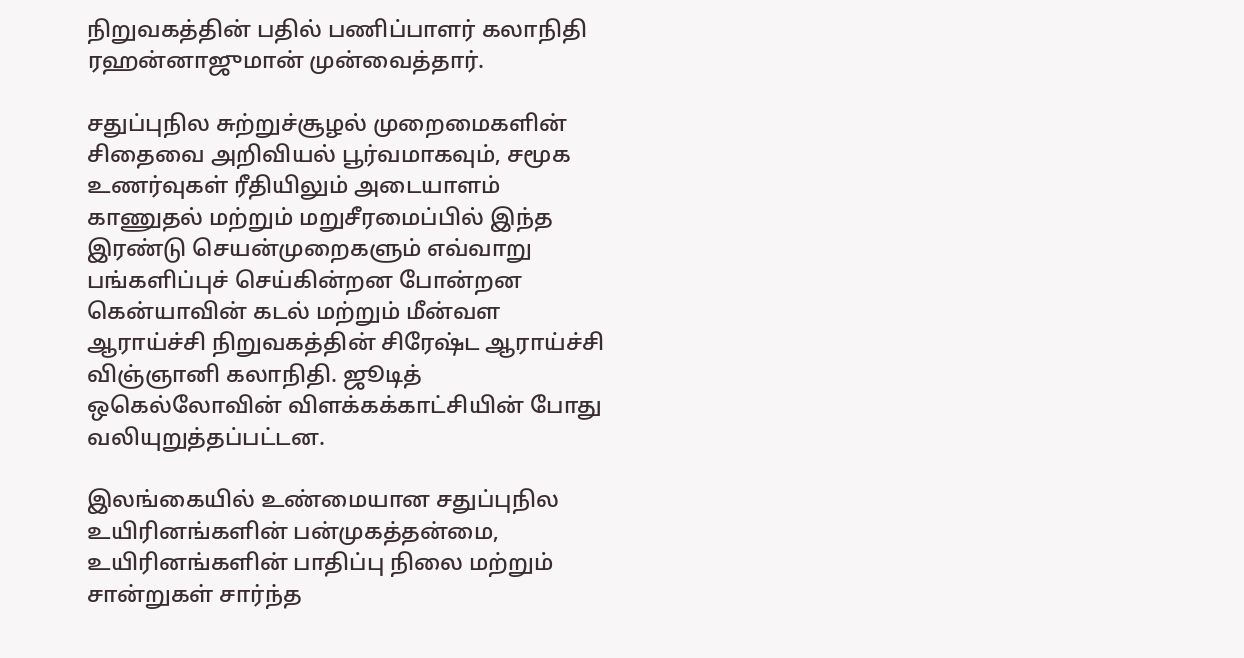நிறுவகத்தின் பதில் பணிப்பாளர் கலாநிதி ரஹன்னாஜுமான் முன்வைத்தார்.

சதுப்புநில சுற்றுச்சூழல் முறைமைகளின் சிதைவை அறிவியல் பூர்வமாகவும், சமூக உணர்வுகள் ரீதியிலும் அடையாளம் காணுதல் மற்றும் மறுசீரமைப்பில் இந்த இரண்டு செயன்முறைகளும் எவ்வாறு பங்களிப்புச் செய்கின்றன போன்றன கென்யாவின் கடல் மற்றும் மீன்வள ஆராய்ச்சி நிறுவகத்தின் சிரேஷ்ட ஆராய்ச்சி விஞ்ஞானி கலாநிதி. ஜூடித் ஒகெல்லோவின் விளக்கக்காட்சியின் போது வலியுறுத்தப்பட்டன.

இலங்கையில் உண்மையான சதுப்புநில உயிரினங்களின் பன்முகத்தன்மை, உயிரினங்களின் பாதிப்பு நிலை மற்றும் சான்றுகள் சார்ந்த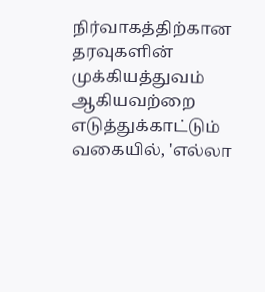நிர்வாகத்திற்கான தரவுகளின் முக்கியத்துவம் ஆகியவற்றை எடுத்துக்காட்டும் வகையில், 'எல்லா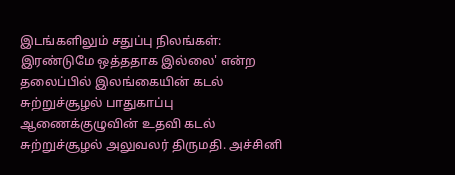இடங்களிலும் சதுப்பு நிலங்கள்: இரண்டுமே ஒத்ததாக இல்லை' என்ற தலைப்பில் இலங்கையின் கடல் சுற்றுச்சூழல் பாதுகாப்பு ஆணைக்குழுவின் உதவி கடல் சுற்றுச்சூழல் அலுவலர் திருமதி. அச்சினி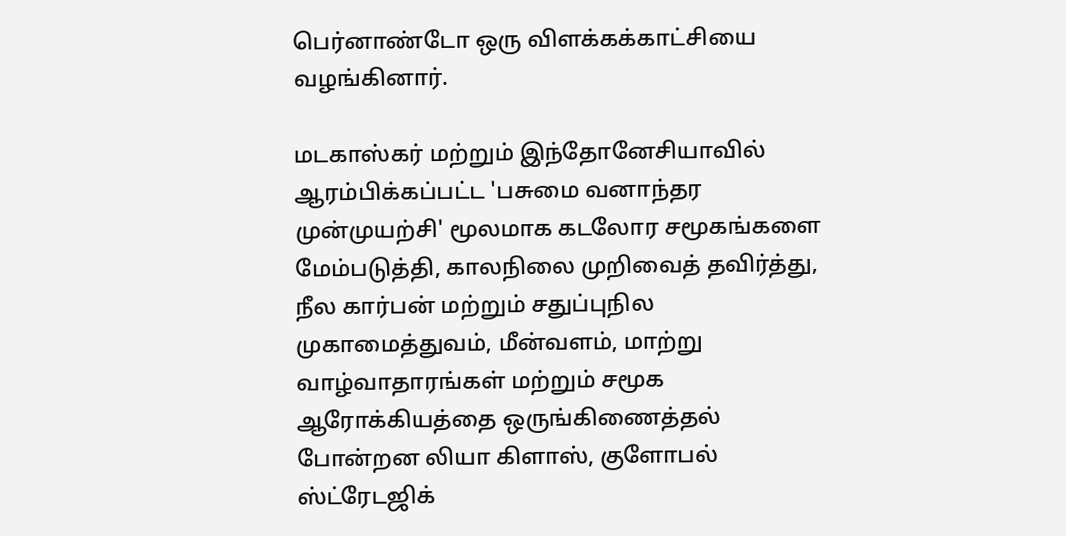பெர்னாண்டோ ஒரு விளக்கக்காட்சியை வழங்கினார்.

மடகாஸ்கர் மற்றும் இந்தோனேசியாவில் ஆரம்பிக்கப்பட்ட 'பசுமை வனாந்தர முன்முயற்சி' மூலமாக கடலோர சமூகங்களை மேம்படுத்தி, காலநிலை முறிவைத் தவிர்த்து, நீல கார்பன் மற்றும் சதுப்புநில முகாமைத்துவம், மீன்வளம், மாற்று வாழ்வாதாரங்கள் மற்றும் சமூக ஆரோக்கியத்தை ஒருங்கிணைத்தல் போன்றன லியா கிளாஸ், குளோபல் ஸ்ட்ரேடஜிக்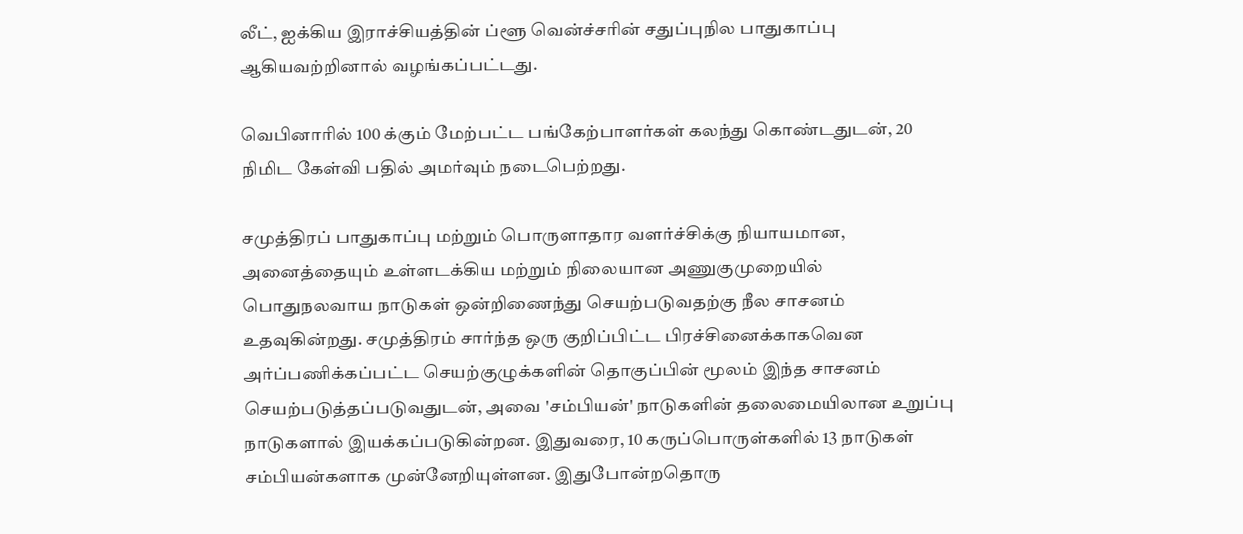லீட், ஐக்கிய இராச்சியத்தின் ப்ளூ வென்ச்சரின் சதுப்புநில பாதுகாப்பு ஆகியவற்றினால் வழங்கப்பட்டது.

வெபினாரில் 100 க்கும் மேற்பட்ட பங்கேற்பாளர்கள் கலந்து கொண்டதுடன், 20 நிமிட கேள்வி பதில் அமர்வும் நடைபெற்றது.

சமுத்திரப் பாதுகாப்பு மற்றும் பொருளாதார வளர்ச்சிக்கு நியாயமான, அனைத்தையும் உள்ளடக்கிய மற்றும் நிலையான அணுகுமுறையில் பொதுநலவாய நாடுகள் ஒன்றிணைந்து செயற்படுவதற்கு நீல சாசனம் உதவுகின்றது. சமுத்திரம் சார்ந்த ஒரு குறிப்பிட்ட பிரச்சினைக்காகவென அர்ப்பணிக்கப்பட்ட செயற்குழுக்களின் தொகுப்பின் மூலம் இந்த சாசனம் செயற்படுத்தப்படுவதுடன், அவை 'சம்பியன்' நாடுகளின் தலைமையிலான உறுப்பு நாடுகளால் இயக்கப்படுகின்றன. இதுவரை, 10 கருப்பொருள்களில் 13 நாடுகள் சம்பியன்களாக முன்னேறியுள்ளன. இதுபோன்றதொரு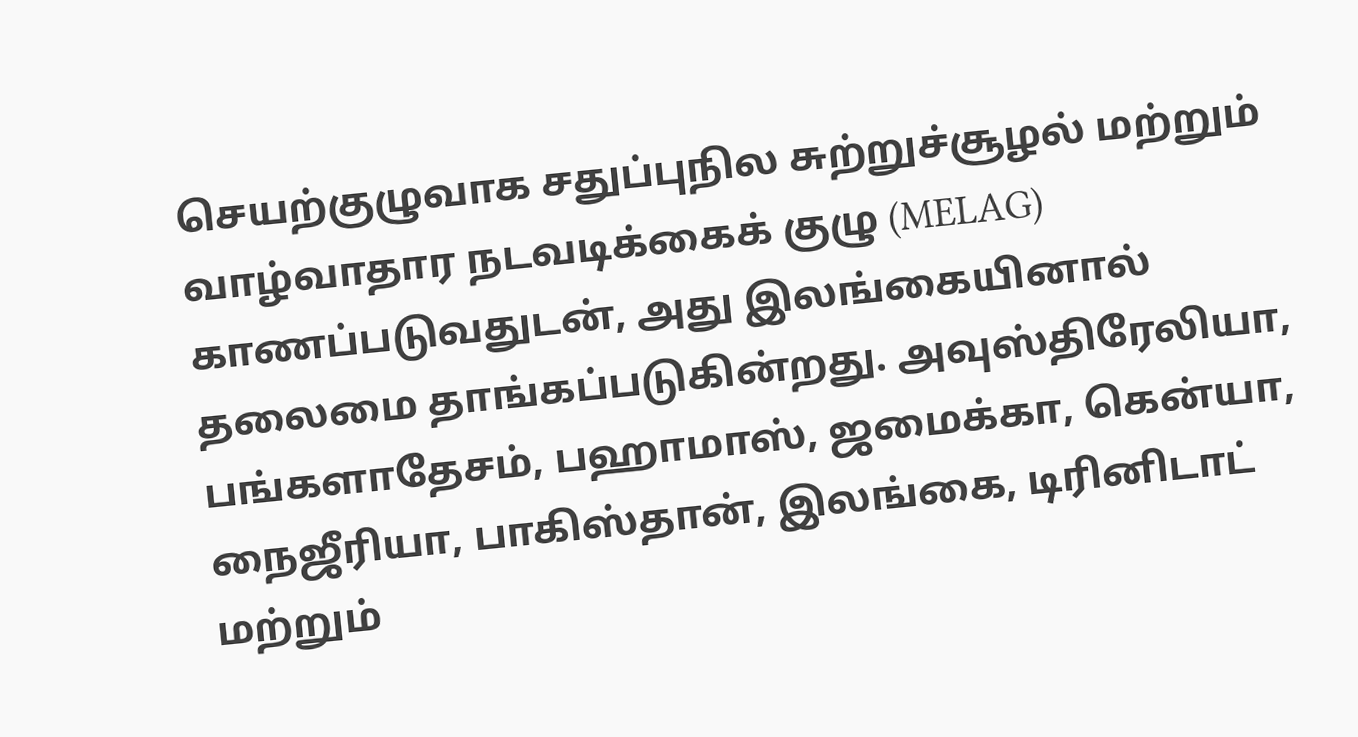செயற்குழுவாக சதுப்புநில சுற்றுச்சூழல் மற்றும் வாழ்வாதார நடவடிக்கைக் குழு (MELAG) காணப்படுவதுடன், அது இலங்கையினால் தலைமை தாங்கப்படுகின்றது. அவுஸ்திரேலியா, பங்களாதேசம், பஹாமாஸ், ஜமைக்கா, கென்யா, நைஜீரியா, பாகிஸ்தான், இலங்கை, டிரினிடாட் மற்றும்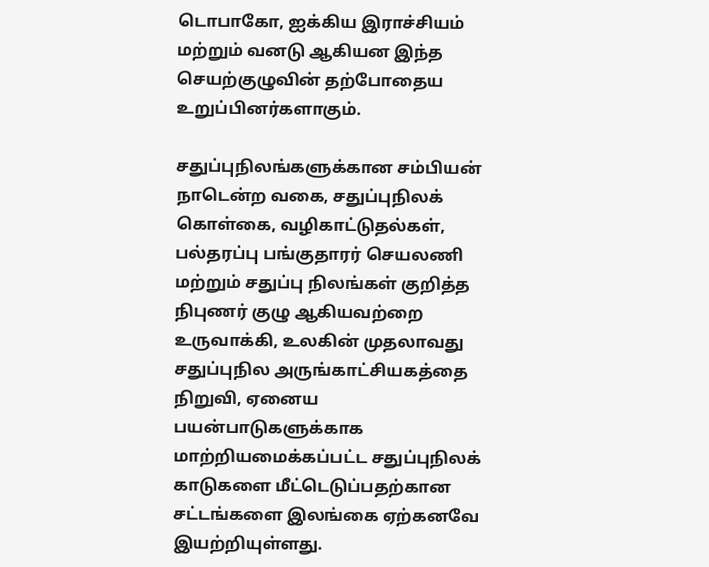டொபாகோ, ஐக்கிய இராச்சியம் மற்றும் வனடு ஆகியன இந்த செயற்குழுவின் தற்போதைய உறுப்பினர்களாகும்.

சதுப்புநிலங்களுக்கான சம்பியன் நாடென்ற வகை, சதுப்புநிலக் கொள்கை, வழிகாட்டுதல்கள், பல்தரப்பு பங்குதாரர் செயலணி மற்றும் சதுப்பு நிலங்கள் குறித்த நிபுணர் குழு ஆகியவற்றை உருவாக்கி, உலகின் முதலாவது சதுப்புநில அருங்காட்சியகத்தை நிறுவி, ஏனைய பயன்பாடுகளுக்காக மாற்றியமைக்கப்பட்ட சதுப்புநிலக் காடுகளை மீட்டெடுப்பதற்கான சட்டங்களை இலங்கை ஏற்கனவே இயற்றியுள்ளது.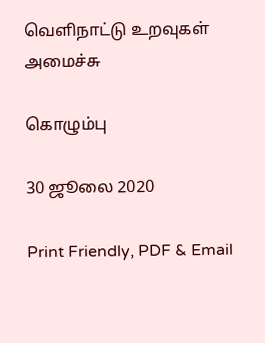வெளிநாட்டு உறவுகள் அமைச்சு

கொழும்பு

30 ஜூலை 2020

Print Friendly, PDF & Email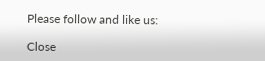Please follow and like us:

Close